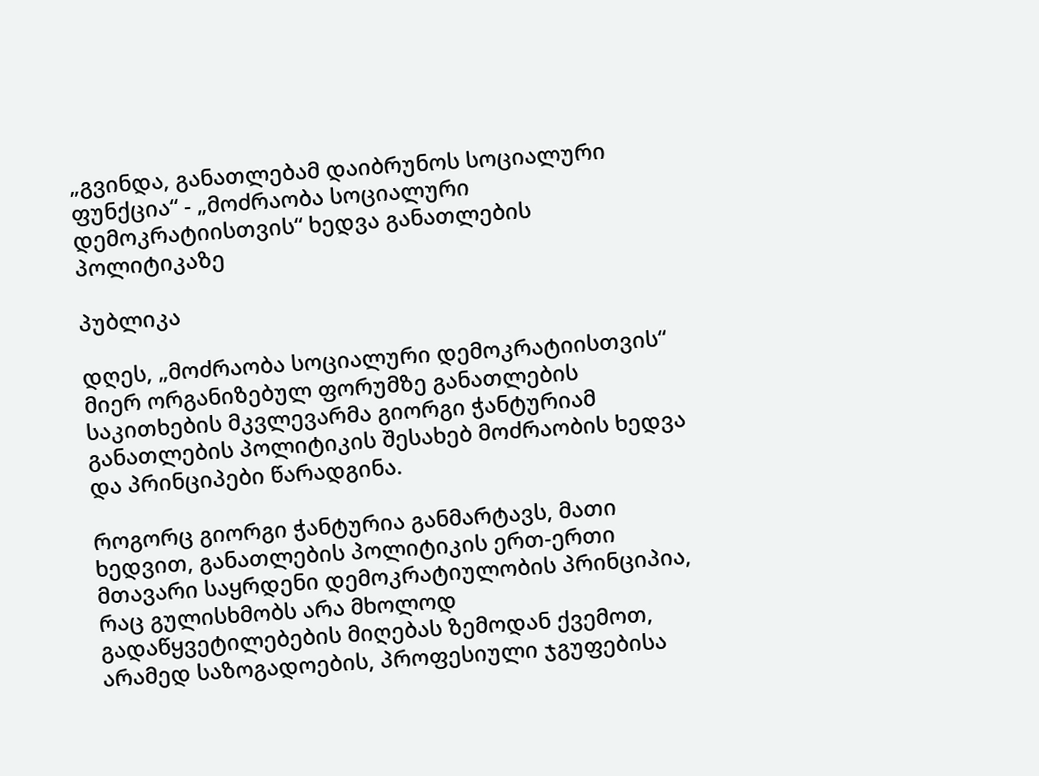„გვინდა, განათლებამ დაიბრუნოს სოციალური ფუნქცია“ - „მოძრაობა სოციალური დემოკრატიისთვის“ ხედვა განათლების პოლიტიკაზე

პუბლიკა

დღეს, „მოძრაობა სოციალური დემოკრატიისთვის“ მიერ ორგანიზებულ ფორუმზე განათლების საკითხების მკვლევარმა გიორგი ჭანტურიამ განათლების პოლიტიკის შესახებ მოძრაობის ხედვა და პრინციპები წარადგინა.

როგორც გიორგი ჭანტურია განმარტავს, მათი ხედვით, განათლების პოლიტიკის ერთ-ერთი მთავარი საყრდენი დემოკრატიულობის პრინციპია, რაც გულისხმობს არა მხოლოდ გადაწყვეტილებების მიღებას ზემოდან ქვემოთ, არამედ საზოგადოების, პროფესიული ჯგუფებისა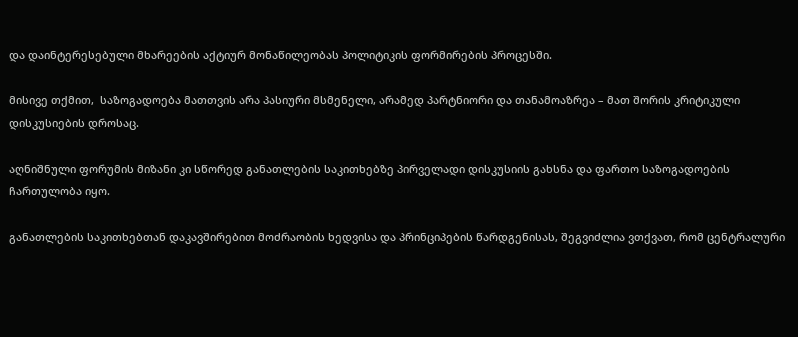და დაინტერესებული მხარეების აქტიურ მონაწილეობას პოლიტიკის ფორმირების პროცესში.

მისივე თქმით,  საზოგადოება მათთვის არა პასიური მსმენელი, არამედ პარტნიორი და თანამოაზრეა – მათ შორის კრიტიკული დისკუსიების დროსაც.

აღნიშნული ფორუმის მიზანი კი სწორედ განათლების საკითხებზე პირველადი დისკუსიის გახსნა და ფართო საზოგადოების ჩართულობა იყო.

განათლების საკითხებთან დაკავშირებით მოძრაობის ხედვისა და პრინციპების წარდგენისას, შეგვიძლია ვთქვათ, რომ ცენტრალური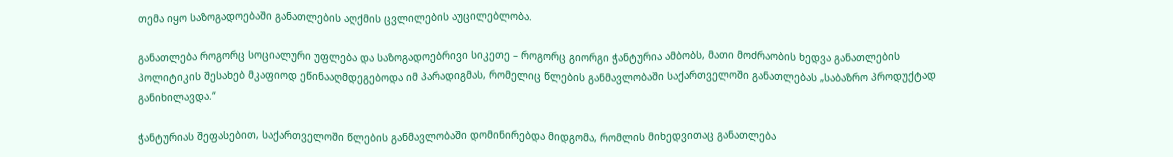თემა იყო საზოგადოებაში განათლების აღქმის ცვლილების აუცილებლობა.

განათლება როგორც სოციალური უფლება და საზოგადოებრივი სიკეთე – როგორც გიორგი ჭანტურია ამბობს, მათი მოძრაობის ხედვა განათლების პოლიტიკის შესახებ მკაფიოდ ეწინააღმდეგებოდა იმ პარადიგმას, რომელიც წლების განმავლობაში საქართველოში განათლებას „საბაზრო პროდუქტად განიხილავდა.“

ჭანტურიას შეფასებით, საქართველოში წლების განმავლობაში დომინირებდა მიდგომა, რომლის მიხედვითაც განათლება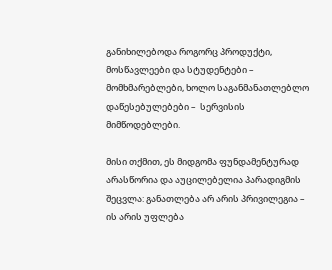განიხილებოდა როგორც პროდუქტი, მოსწავლეები და სტუდენტები – მომხმარებლები, ხოლო საგანმანათლებლო დაწესებულებები –  სერვისის მიმწოდებლები.

მისი თქმით, ეს მიდგომა ფუნდამენტურად არასწორია და აუცილებელია პარადიგმის შეცვლა: განათლება არ არის პრივილეგია – ის არის უფლება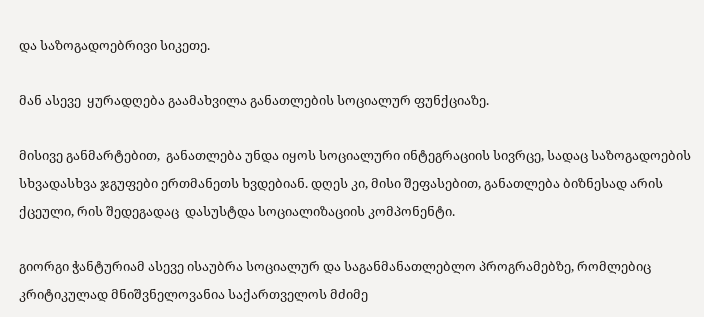და საზოგადოებრივი სიკეთე.

მან ასევე  ყურადღება გაამახვილა განათლების სოციალურ ფუნქციაზე.

მისივე განმარტებით,  განათლება უნდა იყოს სოციალური ინტეგრაციის სივრცე, სადაც საზოგადოების სხვადასხვა ჯგუფები ერთმანეთს ხვდებიან. დღეს კი, მისი შეფასებით, განათლება ბიზნესად არის ქცეული, რის შედეგადაც  დასუსტდა სოციალიზაციის კომპონენტი.

გიორგი ჭანტურიამ ასევე ისაუბრა სოციალურ და საგანმანათლებლო პროგრამებზე, რომლებიც კრიტიკულად მნიშვნელოვანია საქართველოს მძიმე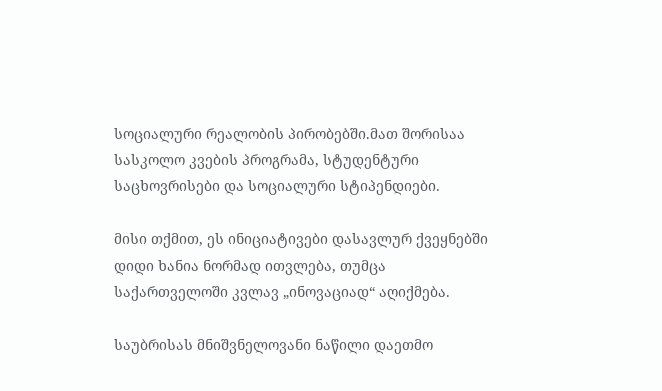სოციალური რეალობის პირობებში.მათ შორისაა სასკოლო კვების პროგრამა, სტუდენტური საცხოვრისები და სოციალური სტიპენდიები.

მისი თქმით, ეს ინიციატივები დასავლურ ქვეყნებში დიდი ხანია ნორმად ითვლება, თუმცა საქართველოში კვლავ „ინოვაციად“ აღიქმება.

საუბრისას მნიშვნელოვანი ნაწილი დაეთმო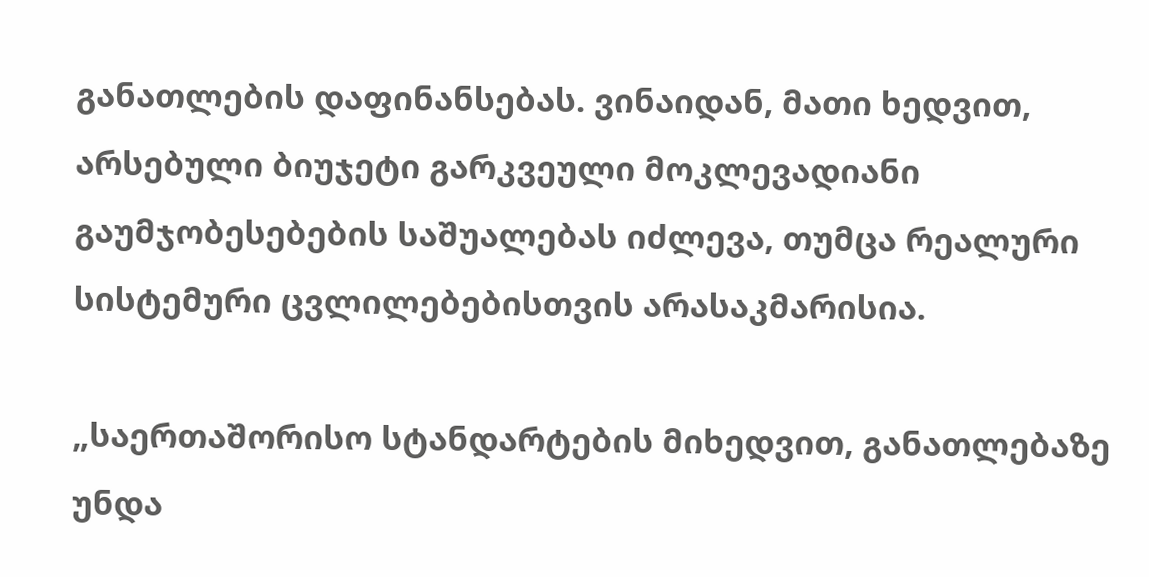განათლების დაფინანსებას. ვინაიდან, მათი ხედვით, არსებული ბიუჯეტი გარკვეული მოკლევადიანი გაუმჯობესებების საშუალებას იძლევა, თუმცა რეალური სისტემური ცვლილებებისთვის არასაკმარისია.

„საერთაშორისო სტანდარტების მიხედვით, განათლებაზე უნდა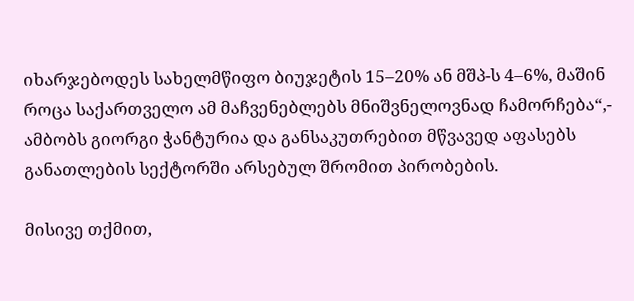იხარჯებოდეს სახელმწიფო ბიუჯეტის 15–20% ან მშპ-ს 4–6%, მაშინ როცა საქართველო ამ მაჩვენებლებს მნიშვნელოვნად ჩამორჩება“,- ამბობს გიორგი ჭანტურია და განსაკუთრებით მწვავედ აფასებს განათლების სექტორში არსებულ შრომით პირობების.

მისივე თქმით,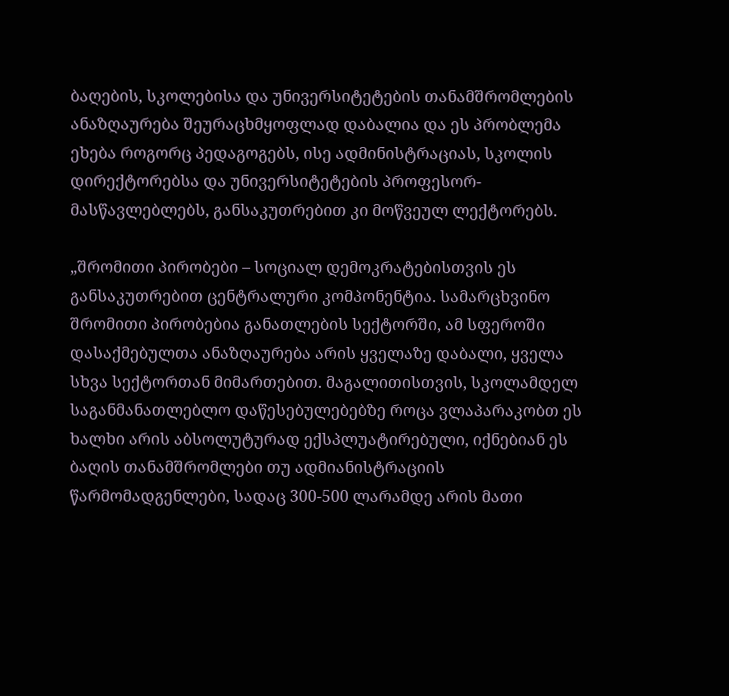ბაღების, სკოლებისა და უნივერსიტეტების თანამშრომლების ანაზღაურება შეურაცხმყოფლად დაბალია და ეს პრობლემა ეხება როგორც პედაგოგებს, ისე ადმინისტრაციას, სკოლის დირექტორებსა და უნივერსიტეტების პროფესორ-მასწავლებლებს, განსაკუთრებით კი მოწვეულ ლექტორებს.

„შრომითი პირობები – სოციალ დემოკრატებისთვის ეს განსაკუთრებით ცენტრალური კომპონენტია. სამარცხვინო შრომითი პირობებია განათლების სექტორში, ამ სფეროში დასაქმებულთა ანაზღაურება არის ყველაზე დაბალი, ყველა სხვა სექტორთან მიმართებით. მაგალითისთვის, სკოლამდელ საგანმანათლებლო დაწესებულებებზე როცა ვლაპარაკობთ ეს ხალხი არის აბსოლუტურად ექსპლუატირებული, იქნებიან ეს ბაღის თანამშრომლები თუ ადმიანისტრაციის წარმომადგენლები, სადაც 300-500 ლარამდე არის მათი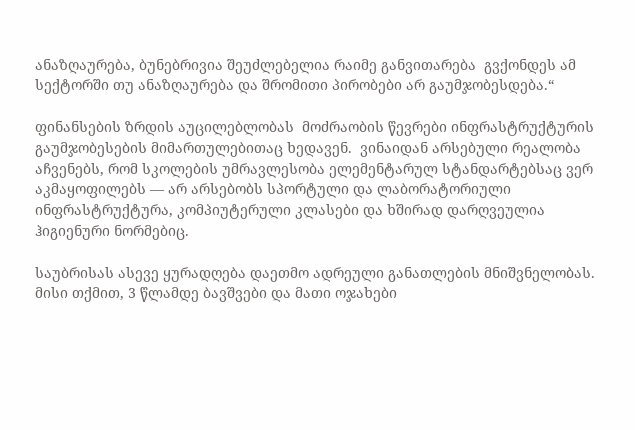ანაზღაურება, ბუნებრივია შეუძლებელია რაიმე განვითარება  გვქონდეს ამ სექტორში თუ ანაზღაურება და შრომითი პირობები არ გაუმჯობესდება.“

ფინანსების ზრდის აუცილებლობას  მოძრაობის წევრები ინფრასტრუქტურის გაუმჯობესების მიმართულებითაც ხედავენ.  ვინაიდან არსებული რეალობა აჩვენებს, რომ სკოლების უმრავლესობა ელემენტარულ სტანდარტებსაც ვერ აკმაყოფილებს — არ არსებობს სპორტული და ლაბორატორიული ინფრასტრუქტურა, კომპიუტერული კლასები და ხშირად დარღვეულია ჰიგიენური ნორმებიც.

საუბრისას ასევე ყურადღება დაეთმო ადრეული განათლების მნიშვნელობას. მისი თქმით, 3 წლამდე ბავშვები და მათი ოჯახები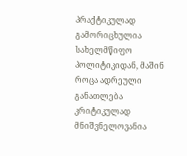პრაქტიკულად გამორიცხულია სახელმწიფო პოლიტიკიდან, მაშინ როცა ადრეული განათლება კრიტიკულად მნიშვნელოვანია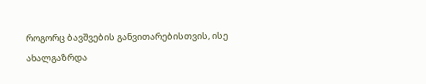როგორც ბავშვების განვითარებისთვის, ისე ახალგაზრდა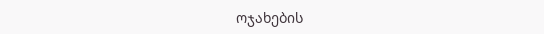ოჯახების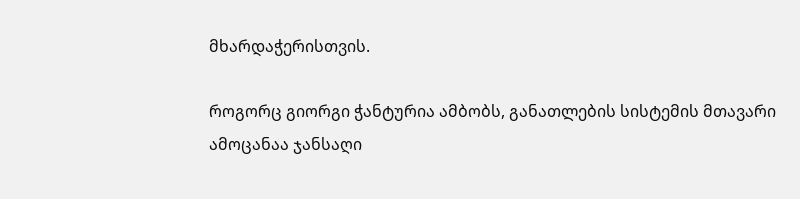მხარდაჭერისთვის.

როგორც გიორგი ჭანტურია ამბობს, განათლების სისტემის მთავარი ამოცანაა ჯანსაღი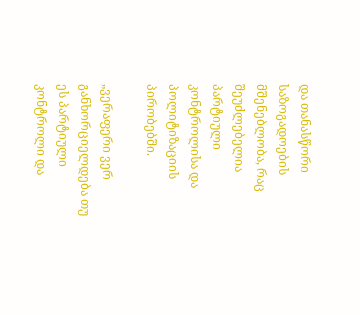და თანასწორი საზოგადოების მშენებლობა, რაც შეუძლებელია პარტიული კონტროლისა და პოლიტიზაციის პირობებში.

„ვერაფერი ვერ განხორციელდება თუ ეს პარტიული კონტროლი და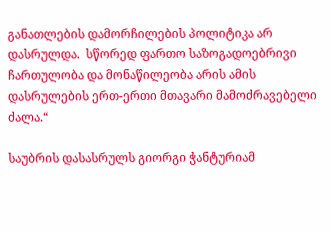განათლების დამორჩილების პოლიტიკა არ დასრულდა.  სწორედ ფართო საზოგადოებრივი ჩართულობა და მონაწილეობა არის ამის დასრულების ერთ-ერთი მთავარი მამოძრავებელი ძალა.“

საუბრის დასასრულს გიორგი ჭანტურიამ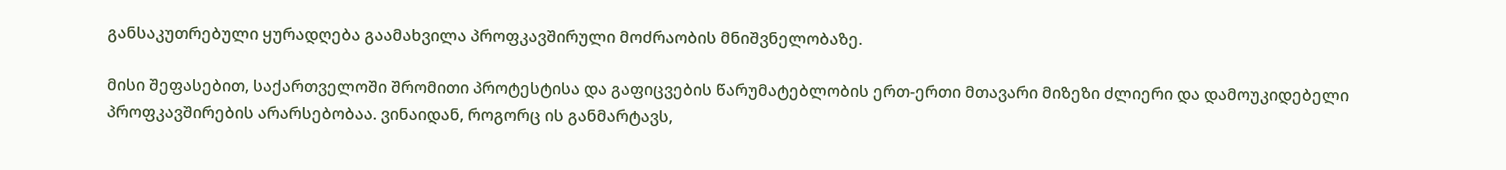განსაკუთრებული ყურადღება გაამახვილა პროფკავშირული მოძრაობის მნიშვნელობაზე.

მისი შეფასებით, საქართველოში შრომითი პროტესტისა და გაფიცვების წარუმატებლობის ერთ-ერთი მთავარი მიზეზი ძლიერი და დამოუკიდებელი პროფკავშირების არარსებობაა. ვინაიდან, როგორც ის განმარტავს,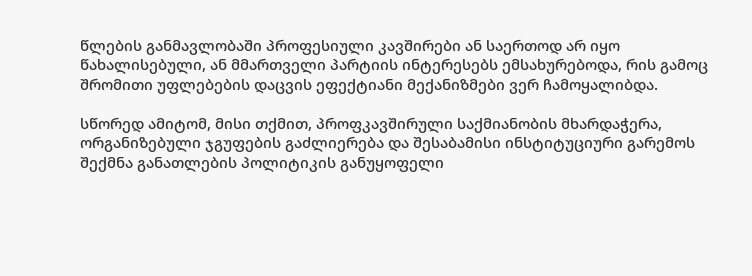წლების განმავლობაში პროფესიული კავშირები ან საერთოდ არ იყო წახალისებული, ან მმართველი პარტიის ინტერესებს ემსახურებოდა, რის გამოც შრომითი უფლებების დაცვის ეფექტიანი მექანიზმები ვერ ჩამოყალიბდა.

სწორედ ამიტომ, მისი თქმით, პროფკავშირული საქმიანობის მხარდაჭერა, ორგანიზებული ჯგუფების გაძლიერება და შესაბამისი ინსტიტუციური გარემოს შექმნა განათლების პოლიტიკის განუყოფელი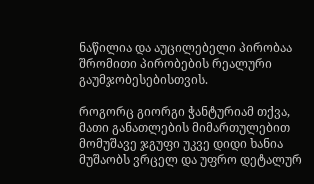ნაწილია და აუცილებელი პირობაა შრომითი პირობების რეალური გაუმჯობესებისთვის.

როგორც გიორგი ჭანტურიამ თქვა, მათი განათლების მიმართულებით მომუშავე ჯგუფი უკვე დიდი ხანია მუშაობს ვრცელ და უფრო დეტალურ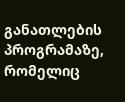განათლების პროგრამაზე, რომელიც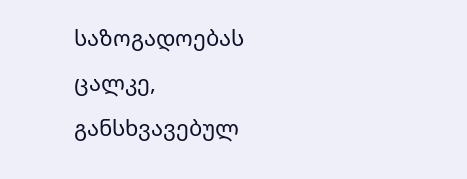საზოგადოებას ცალკე, განსხვავებულ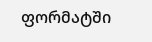ფორმატში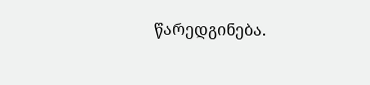წარედგინება.